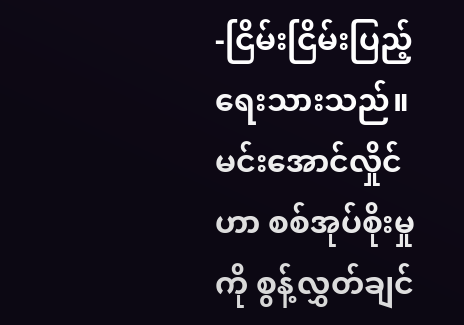-ငြိမ်းငြိမ်းပြည့်ရေးသားသည်။
မင်းအောင်လှိုင်ဟာ စစ်အုပ်စိုးမှုကို စွန့်လွှတ်ချင်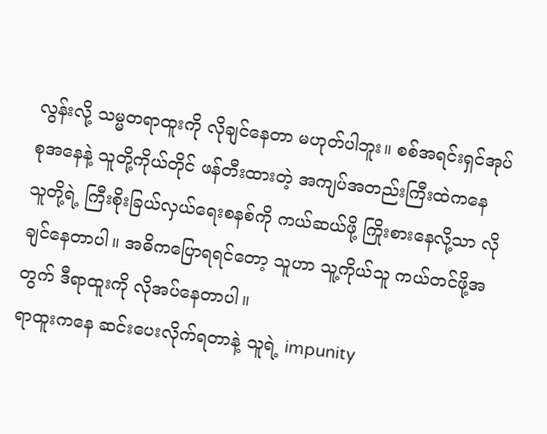လွန်းလို့ သမ္မတရာထူးကို လိုချင်နေတာ မဟုတ်ပါဘူး။ စစ်အရင်းရှင်အုပ်စုအနေနဲ့ သူတို့ကိုယ်တိုင် ဖန်တီးထားတဲ့ အကျပ်အတည်းကြီးထဲကနေ သူတို့ရဲ့ ကြီးစိုးခြယ်လှယ်ရေးစနစ်ကို ကယ်ဆယ်ဖို့ ကြိုးစားနေလို့သာ လိုချင်နေတာပါ။ အဓိကပြောရရင်တော့ သူဟာ သူ့ကိုယ်သူ ကယ်တင်ဖို့အတွက် ဒီရာထူးကို လိုအပ်နေတာပါ။
ရာထူးကနေ ဆင်းပေးလိုက်ရတာနဲ့ သူရဲ့ impunity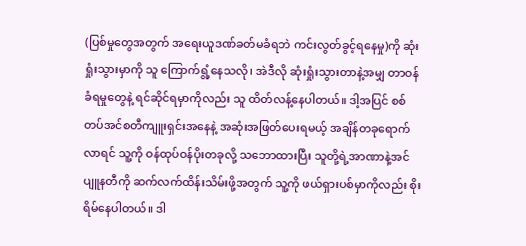(ပြစ်မှုတွေအတွက် အရေးယူဒဏ်ခတ်မခံရဘဲ ကင်းလွတ်ခွင့်ရနေမှု)ကို ဆုံးရှုံးသွားမှာကို သူ ကြောက်ရွံ့နေသလို၊ အဲဒီလို ဆုံးရှုံးသွားတာနဲ့အမျှ တာဝန်ခံရမှုတွေနဲ့ ရင်ဆိုင်ရမှာကိုလည်း သူ ထိတ်လန့်နေပါတယ်။ ဒါ့အပြင် စစ်တပ်အင်စတီကျူးရှင်းအနေနဲ့ အဆုံးအဖြတ်ပေးရမယ့် အချိန်တခုရောက်လာရင် သူ့ကို ဝန်ထုပ်ဝန်ပိုးတခုလို့ သဘောထားပြီး သူတို့ရဲ့အာဏာနဲ့အင်ပျူနတီကို ဆက်လက်ထိန်းသိမ်းဖို့အတွက် သူ့ကို ဖယ်ရှားပစ်မှာကိုလည်း စိုးရိမ်နေပါတယ်။ ဒါ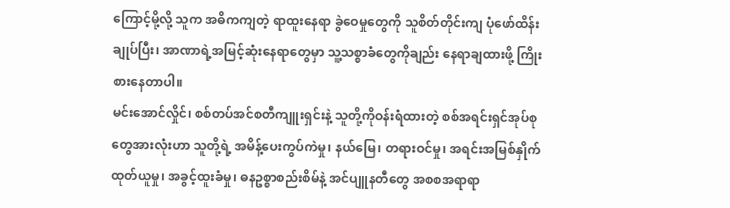ကြောင့်မို့လို့ သူက အဓိကကျတဲ့ ရာထူးနေရာ ခွဲဝေမှုတွေကို သူစိတ်တိုင်းကျ ပုံဖော်ထိန်းချုပ်ပြီး၊ အာဏာရဲ့အမြင့်ဆုံးနေရာတွေမှာ သူ့သစ္စာခံတွေကိုချည်း နေရာချထားဖို့ ကြိုးစားနေတာပါ။
မင်းအောင်လှိုင်၊ စစ်တပ်အင်စတီကျူးရှင်းနဲ့ သူတို့ကိုဝန်းရံထားတဲ့ စစ်အရင်းရှင်အုပ်စုတွေအားလုံးဟာ သူတို့ရဲ့ အမိန့်ပေးကွပ်ကဲမှု၊ နယ်မြေ၊ တရားဝင်မှု၊ အရင်းအမြစ်နှိုက်ထုတ်ယူမှု၊ အခွင့်ထူးခံမှု၊ ဓနဥစ္စာစည်းစိမ်နဲ့ အင်ပျူနတီတွေ အစစအရာရာ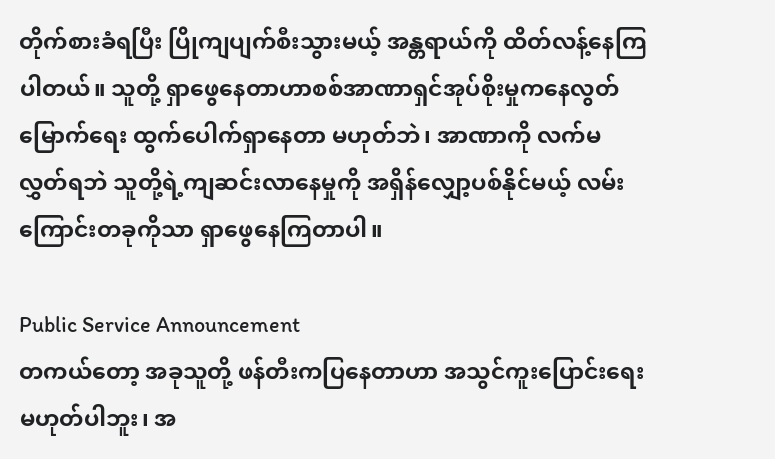တိုက်စားခံရပြီး ပြိုကျပျက်စီးသွားမယ့် အန္တရာယ်ကို ထိတ်လန့်နေကြပါတယ်။ သူတို့ ရှာဖွေနေတာဟာစစ်အာဏာရှင်အုပ်စိုးမှုကနေလွတ်မြောက်ရေး ထွက်ပေါက်ရှာနေတာ မဟုတ်ဘဲ၊ အာဏာကို လက်မလွှတ်ရဘဲ သူတို့ရဲ့ကျဆင်းလာနေမှုကို အရှိန်လျှော့ပစ်နိုင်မယ့် လမ်းကြောင်းတခုကိုသာ ရှာဖွေနေကြတာပါ။

Public Service Announcement
တကယ်တော့ အခုသူတို့ ဖန်တီးကပြနေတာဟာ အသွင်ကူးပြောင်းရေးမဟုတ်ပါဘူး၊ အ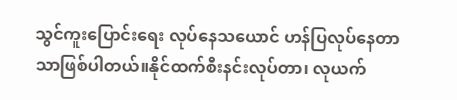သွင်ကူးပြောင်းရေး လုပ်နေသယောင် ဟန်ပြလုပ်နေတာသာဖြစ်ပါတယ်။နိုင်ထက်စီးနင်းလုပ်တာ၊ လုယက်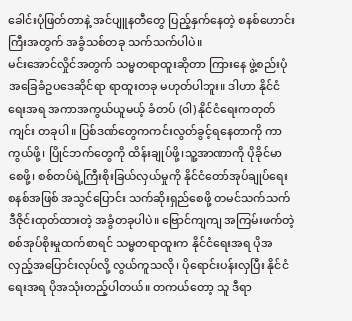ခေါင်းပုံဖြတ်တာနဲ့ အင်ပျူနတီတွေ ပြည့်နှက်နေတဲ့ စနစ်ဟောင်းကြီးအတွက် အခွံသစ်တခု သက်သက်ပါပဲ။
မင်းအောင်လှိုင်အတွက် သမ္မတရာထူးဆိုတာ ကြားနေ ဖွဲ့စည်းပုံအခြေခံဥပဒေဆိုင်ရာ ရာထူးတခု မဟုတ်ပါဘူး။ ဒါဟာ နိုင်ငံရေးအရ အကာအကွယ်ယူမယ့် ခံတပ် (ဝါ) နိုင်ငံရေးကတုတ်ကျင်း တခုပါ။ ပြစ်ဒဏ်တွေကကင်းလွတ်ခွင့်ရနေတာကို ကာကွယ်ဖို့၊ ပြိုင်ဘက်တွေကို ထိန်းချုပ်ဖို့၊သူ့အာဏာကို ပိုခိုင်မာစေဖို့၊ စစ်တပ်ရဲ့ကြီးစိုးခြယ်လှယ်မှုကို နိုင်ငံတော်အုပ်ချုပ်ရေးစနစ်အဖြစ် အသွင်ပြောင်း သက်ဆိုးရှည်စေဖို့ တမင်သက်သက် ဒီဇိုင်းထုတ်ထားတဲ့ အခွံတခုပါပဲ။ ဗြောင်ကျကျ အကြမ်းဖက်တဲ့ စစ်အုပ်စိုးမှုထက်စာရင် သမ္မတရာထူးက နိုင်ငံရေးအရ ပိုအလှည့်အပြောင်းလုပ်လို့ လွယ်ကူသလို၊ ပိုရောင်းပန်းလှပြီး နိုင်ငံရေးအရ ပိုအသုံးတည့်ပါတယ်။ တကယ်တော့ သူ ဒီရာ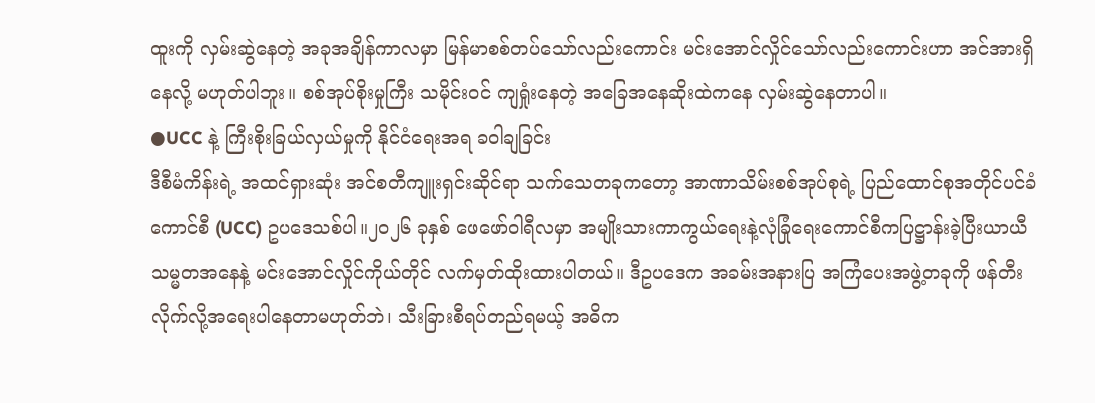ထူးကို လှမ်းဆွဲနေတဲ့ အခုအချိန်ကာလမှာ မြန်မာစစ်တပ်သော်လည်းကောင်း မင်းအောင်လှိုင်သော်လည်းကောင်းဟာ အင်အားရှိနေလို့ မဟုတ်ပါဘူး။ စစ်အုပ်စိုးမှုကြီး သမိုင်းဝင် ကျရှုံးနေတဲ့ အခြေအနေဆိုးထဲကနေ လှမ်းဆွဲနေတာပါ။
●UCC နဲ့ ကြီးစိုးခြယ်လှယ်မှုကို နိုင်ငံရေးအရ ခဝါချခြင်း
ဒီစီမံကိန်းရဲ့ အထင်ရှားဆုံး အင်စတီကျူးရှင်းဆိုင်ရာ သက်သေတခုကတော့ အာဏာသိမ်းစစ်အုပ်စုရဲ့ ပြည်ထောင်စုအတိုင်ပင်ခံကောင်စီ (UCC) ဥပဒေသစ်ပါ။၂၀၂၆ ခုနှစ် ဖေဖော်ဝါရီလမှာ အမျိုးသားကာကွယ်ရေးနဲ့လုံခြုံရေးကောင်စီကပြဋ္ဌာန်းခဲ့ပြီးယာယီသမ္မတအနေနဲ့ မင်းအောင်လှိုင်ကိုယ်တိုင် လက်မှတ်ထိုးထားပါတယ်။ ဒီဥပဒေက အခမ်းအနားပြ အကြံပေးအဖွဲ့တခုကို ဖန်တီးလိုက်လို့အရေးပါနေတာမဟုတ်ဘဲ၊ သီးခြားစီရပ်တည်ရမယ့် အဓိက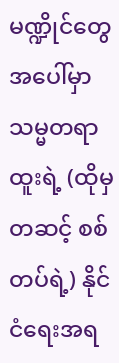မဏ္ဍိုင်တွေအပေါ်မှာ သမ္မတရာထူးရဲ့ (ထိုမှတဆင့် စစ်တပ်ရဲ့) နိုင်ငံရေးအရ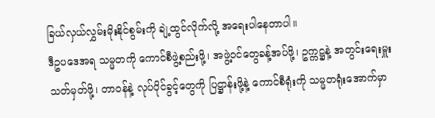ခြယ်လှယ်လွှမ်းမိုးနိုင်စွမ်းကို ချဲ့ထွင်လိုက်လို့ အရေးပါနေတာပါ။
ဒီဥပဒေအရ သမ္မတကို ကောင်စီဖွဲ့စည်းဖို့၊ အဖွဲ့ဝင်တွေခန့်အပ်ဖို့၊ ဥက္ကဋ္ဌနဲ့ အတွင်းရေးမှူး သတ်မှတ်ဖို့၊ တာဝန်နဲ့ လုပ်ပိုင်ခွင့်တွေကို ပြဋ္ဌာန်းဖို့နဲ့ ကောင်စီရုံးကို သမ္မတရုံးအောက်မှာ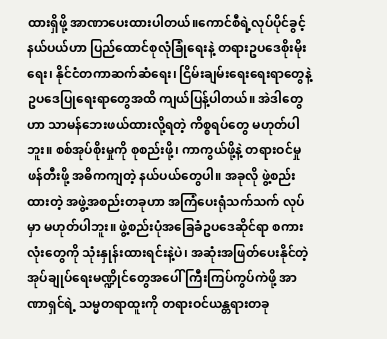ထားရှိဖို့ အာဏာပေးထားပါတယ်။ကောင်စီရဲ့လုပ်ပိုင်ခွင့်နယ်ပယ်ဟာ ပြည်ထောင်စုလုံခြုံရေးနဲ့ တရားဥပဒေစိုးမိုးရေး၊ နိုင်ငံတကာဆက်ဆံရေး၊ ငြိမ်းချမ်းရေးရေးရာတွေနဲ့ ဥပဒေပြုရေးရာတွေအထိ ကျယ်ပြန့်ပါတယ်။ အဲဒါတွေဟာ သာမန်ဘေးဖယ်ထားလို့ရတဲ့ ကိစ္စရပ်တွေ မဟုတ်ပါဘူး။ စစ်အုပ်စိုးမှုကို စုစည်းဖို့၊ ကာကွယ်ဖို့နဲ့ တရားဝင်မှုဖန်တီးဖို့ အဓိကကျတဲ့ နယ်ပယ်တွေပါ။ အခုလို ဖွဲ့စည်းထားတဲ့ အဖွဲ့အစည်းတခုဟာ အကြံပေးရုံသက်သက် လုပ်မှာ မဟုတ်ပါဘူး။ ဖွဲ့စည်းပုံအခြေခံဥပဒေဆိုင်ရာ စကားလုံးတွေကို သုံးနှုန်းထားရင်းနဲ့ပဲ၊ အဆုံးအဖြတ်ပေးနိုင်တဲ့ အုပ်ချုပ်ရေးမဏ္ဍိုင်တွေအပေါ် ကြီးကြပ်ကွပ်ကဲဖို့ အာဏာရှင်ရဲ့ သမ္မတရာထူးကို တရားဝင်ယန္တရားတခု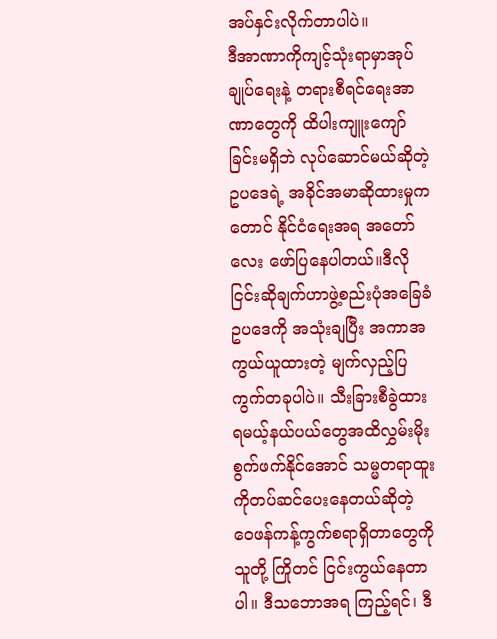အပ်နှင်းလိုက်တာပါပဲ။
ဒီအာဏာကိုကျင့်သုံးရာမှာအုပ်ချုပ်ရေးနဲ့ တရားစီရင်ရေးအာဏာတွေကို ထိပါးကျူးကျော်ခြင်းမရှိဘဲ လုပ်ဆောင်မယ်ဆိုတဲ့ ဥပဒေရဲ့ အခိုင်အမာဆိုထားမှုကတောင် နိုင်ငံရေးအရ အတော်လေး ဖော်ပြနေပါတယ်။ဒီလိုငြင်းဆိုချက်ဟာဖွဲ့စည်းပုံအခြေခံဥပဒေကို အသုံးချပြီး အကာအကွယ်ယူထားတဲ့ မျက်လှည့်ပြကွက်တခုပါပဲ။ သီးခြားစီခွဲထားရမယ့်နယ်ပယ်တွေအထိလွှမ်းမိုးစွက်ဖက်နိုင်အောင် သမ္မတရာထူးကိုတပ်ဆင်ပေးနေတယ်ဆိုတဲ့ ဝေဖန်ကန့်ကွက်စရာရှိတာတွေကို သူတို့ ကြိုတင် ငြင်းကွယ်နေတာပါ။ ဒီသဘောအရ ကြည့်ရင်၊ ဒီ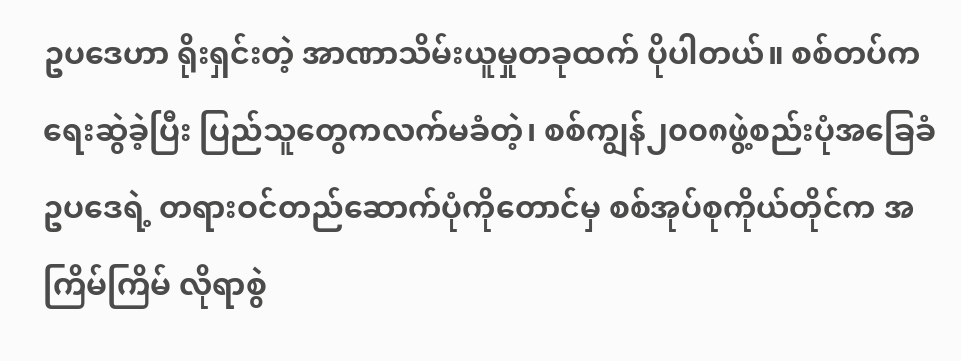ဥပဒေဟာ ရိုးရှင်းတဲ့ အာဏာသိမ်းယူမှုတခုထက် ပိုပါတယ်။ စစ်တပ်ကရေးဆွဲခဲ့ပြီး ပြည်သူတွေကလက်မခံတဲ့၊ စစ်ကျွန်၂၀၀၈ဖွဲ့စည်းပုံအခြေခံဥပဒေရဲ့ တရားဝင်တည်ဆောက်ပုံကိုတောင်မှ စစ်အုပ်စုကိုယ်တိုင်က အကြိမ်ကြိမ် လိုရာစွဲ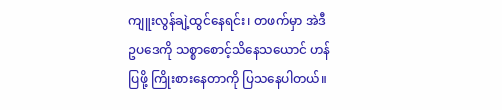ကျူးလွန်ချဲ့ထွင်နေရင်း၊ တဖက်မှာ အဲဒီဥပဒေကို သစ္စာစောင့်သိနေသယောင် ဟန်ပြဖို့ ကြိုးစားနေတာကို ပြသနေပါတယ်။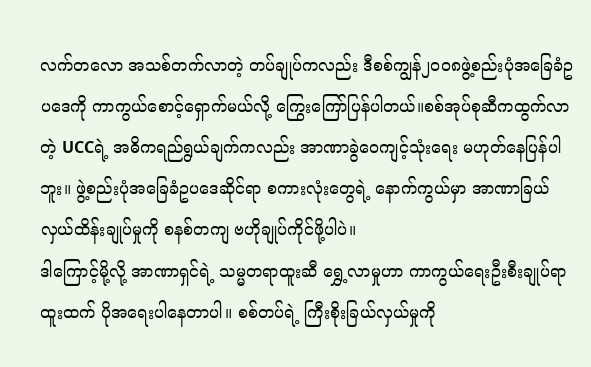လက်တလော အသစ်တက်လာတဲ့ တပ်ချုပ်ကလည်း ဒီစစ်ကျွန်၂၀၀၈ဖွဲ့စည်းပုံအခြေခံဥပဒေကို ကာကွယ်စောင့်ရှောက်မယ်လို့ ကြွေးကြော်ပြန်ပါတယ်။စစ်အုပ်စုဆီကထွက်လာတဲ့ UCCရဲ့ အဓိကရည်ရွယ်ချက်ကလည်း အာဏာခွဲဝေကျင့်သုံးရေး မဟုတ်နေပြန်ပါဘူး။ ဖွဲ့စည်းပုံအခြေခံဥပဒေဆိုင်ရာ စကားလုံးတွေရဲ့ နောက်ကွယ်မှာ အာဏာခြယ်လှယ်ထိန်းချုပ်မှုကို စနစ်တကျ ဗဟိုချုပ်ကိုင်ဖို့ပါပဲ။
ဒါကြောင့်မို့လို့ အာဏာရှင်ရဲ့ သမ္မတရာထူးဆီ ရွှေ့လာမှုဟာ ကာကွယ်ရေးဦးစီးချုပ်ရာထူးထက် ပိုအရေးပါနေတာပါ။ စစ်တပ်ရဲ့ ကြီးစိုးခြယ်လှယ်မှုကို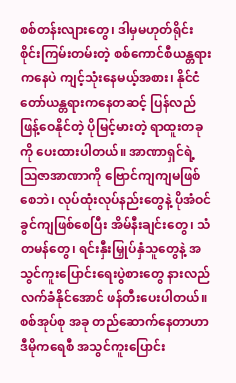စစ်တန်းလျားတွေ၊ ဒါမှမဟုတ်ရိုင်းစိုင်းကြမ်းတမ်းတဲ့ စစ်ကောင်စီယန္တရားကနေပဲ ကျင့်သုံးနေမယ့်အစား၊ နိုင်ငံတော်ယန္တရားကနေတဆင့် ပြန်လည်ဖြန့်ဝေနိုင်တဲ့ ပိုမြင့်မားတဲ့ ရာထူးတခုကို ပေးထားပါတယ်။ အာဏာရှင်ရဲ့ ဩဇာအာဏာကို ဗြောင်ကျကျမဖြစ်စေဘဲ၊ လုပ်ထုံးလုပ်နည်းတွေနဲ့ ပိုအံဝင်ခွင်ကျဖြစ်စေပြီး အိမ်နီးချင်းတွေ၊ သံတမန်တွေ၊ ရင်းနှီးမြှုပ်နှံသူတွေနဲ့ အသွင်ကူးပြောင်းရေးပွဲစားတွေ နားလည်လက်ခံနိုင်အောင် ဖန်တီးပေးပါတယ်။ စစ်အုပ်စု အခု တည်ဆောက်နေတာဟာ ဒီမိုကရေစီ အသွင်ကူးပြောင်း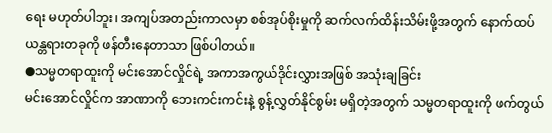ရေး မဟုတ်ပါဘူး၊ အကျပ်အတည်းကာလမှာ စစ်အုပ်စိုးမှုကို ဆက်လက်ထိန်းသိမ်းဖို့အတွက် နောက်ထပ် ယန္တရားတခုကို ဖန်တီးနေတာသာ ဖြစ်ပါတယ်။
●သမ္မတရာထူးကို မင်းအောင်လှိုင်ရဲ့ အကာအကွယ်ဒိုင်းလွှားအဖြစ် အသုံးချခြင်း
မင်းအောင်လှိုင်က အာဏာကို ဘေးကင်းကင်းနဲ့ စွန့်လွှတ်နိုင်စွမ်း မရှိတဲ့အတွက် သမ္မတရာထူးကို ဖက်တွယ်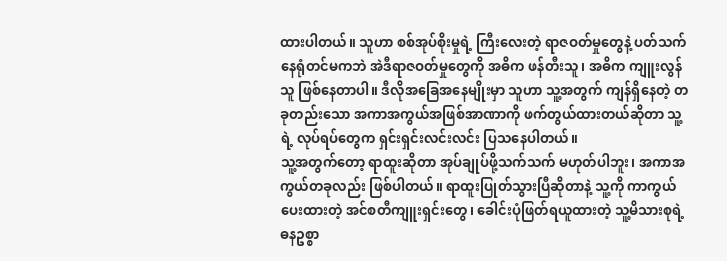ထားပါတယ်။ သူဟာ စစ်အုပ်စိုးမှုရဲ့ ကြီးလေးတဲ့ ရာဇဝတ်မှုတွေနဲ့ ပတ်သက်နေရုံတင်မကဘဲ အဲဒီရာဇဝတ်မှုတွေကို အဓိက ဖန်တီးသူ၊ အဓိက ကျူးလွန်သူ ဖြစ်နေတာပါ။ ဒီလိုအခြေအနေမျိုးမှာ သူဟာ သူ့အတွက် ကျန်ရှိနေတဲ့ တခုတည်းသော အကာအကွယ်အဖြစ်အာဏာကို ဖက်တွယ်ထားတယ်ဆိုတာ သူ့ရဲ့ လုပ်ရပ်တွေက ရှင်းရှင်းလင်းလင်း ပြသနေပါတယ်။
သူ့အတွက်တော့ ရာထူးဆိုတာ အုပ်ချုပ်ဖို့သက်သက် မဟုတ်ပါဘူး၊ အကာအကွယ်တခုလည်း ဖြစ်ပါတယ်။ ရာထူးပြုတ်သွားပြီဆိုတာနဲ့ သူ့ကို ကာကွယ်ပေးထားတဲ့ အင်စတီကျူးရှင်းတွေ၊ ခေါင်းပုံဖြတ်ရယူထားတဲ့ သူ့မိသားစုရဲ့ဓနဥစ္စာ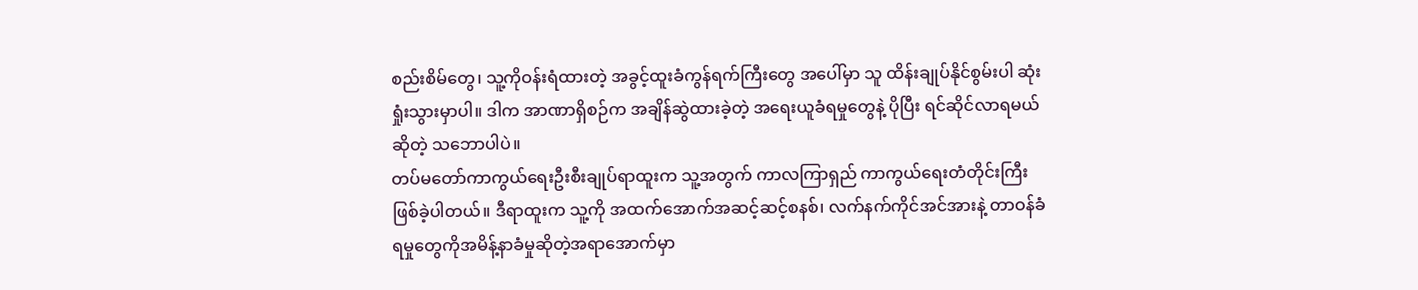စည်းစိမ်တွေ၊ သူ့ကိုဝန်းရံထားတဲ့ အခွင့်ထူးခံကွန်ရက်ကြီးတွေ အပေါ်မှာ သူ ထိန်းချုပ်နိုင်စွမ်းပါ ဆုံးရှုံးသွားမှာပါ။ ဒါက အာဏာရှိစဉ်က အချိန်ဆွဲထားခဲ့တဲ့ အရေးယူခံရမှုတွေနဲ့ ပိုပြီး ရင်ဆိုင်လာရမယ်ဆိုတဲ့ သဘောပါပဲ။
တပ်မတော်ကာကွယ်ရေးဦးစီးချုပ်ရာထူးက သူ့အတွက် ကာလကြာရှည် ကာကွယ်ရေးတံတိုင်းကြီး ဖြစ်ခဲ့ပါတယ်။ ဒီရာထူးက သူ့ကို အထက်အောက်အဆင့်ဆင့်စနစ်၊ လက်နက်ကိုင်အင်အားနဲ့ တာဝန်ခံရမှုတွေကိုအမိန့်နာခံမှုဆိုတဲ့အရာအောက်မှာ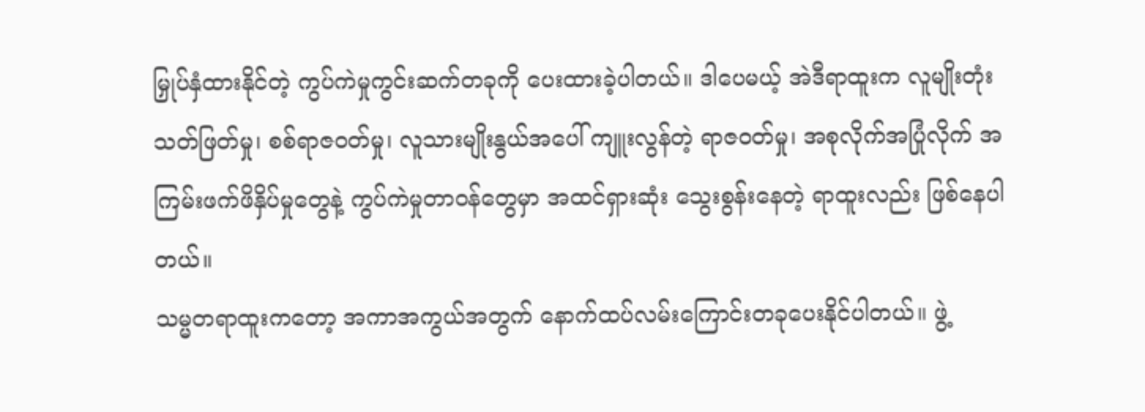မြှုပ်နှံထားနိုင်တဲ့ ကွပ်ကဲမှုကွင်းဆက်တခုကို ပေးထားခဲ့ပါတယ်။ ဒါပေမယ့် အဲဒီရာထူးက လူမျိုးတုံးသတ်ဖြတ်မှု၊ စစ်ရာဇဝတ်မှု၊ လူသားမျိုးနွယ်အပေါ် ကျူးလွန်တဲ့ ရာဇဝတ်မှု၊ အစုလိုက်အပြုံလိုက် အကြမ်းဖက်ဖိနှိပ်မှုတွေနဲ့ ကွပ်ကဲမှုတာဝန်တွေမှာ အထင်ရှားဆုံး သွေးစွန်းနေတဲ့ ရာထူးလည်း ဖြစ်နေပါတယ်။
သမ္မတရာထူးကတော့ အကာအကွယ်အတွက် နောက်ထပ်လမ်းကြောင်းတခုပေးနိုင်ပါတယ်။ ဖွဲ့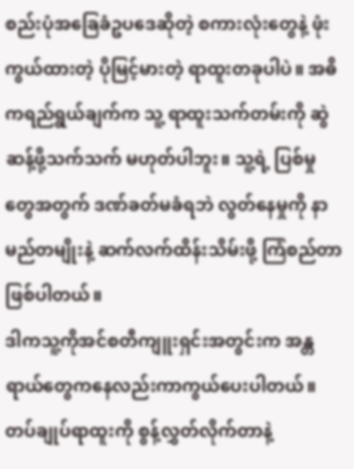စည်းပုံအခြေခံဥပဒေဆိုတဲ့ စကားလုံးတွေနဲ့ ဖုံးကွယ်ထားတဲ့ ပိုမြင့်မားတဲ့ ရာထူးတခုပါပဲ။ အဓိကရည်ရွယ်ချက်က သူ့ ရာထူးသက်တမ်းကို ဆွဲဆန့်ဖို့သက်သက် မဟုတ်ပါဘူး။ သူ့ရဲ့ ပြစ်မှုတွေအတွက် ဒဏ်ခတ်မခံရဘဲ လွတ်နေမှုကို နာမည်တမျိုးနဲ့ ဆက်လက်ထိန်းသိမ်းဖို့ ကြံစည်တာ ဖြစ်ပါတယ်။
ဒါကသူ့ကိုအင်စတီကျူးရှင်းအတွင်းက အန္တရာယ်တွေကနေလည်းကာကွယ်ပေးပါတယ်။တပ်ချုပ်ရာထူးကို စွန့်လွှတ်လိုက်တာနဲ့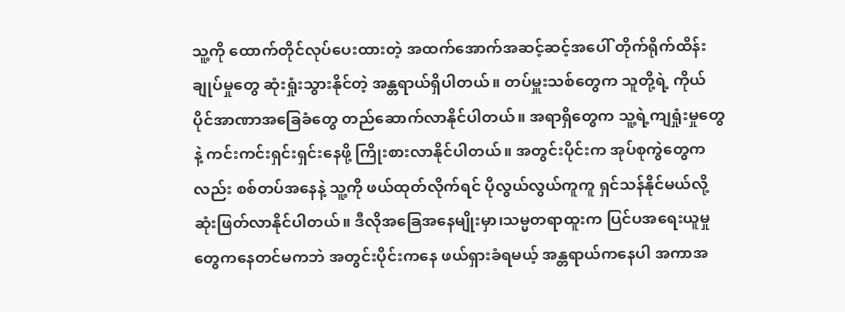သူ့ကို ထောက်တိုင်လုပ်ပေးထားတဲ့ အထက်အောက်အဆင့်ဆင့်အပေါ် တိုက်ရိုက်ထိန်းချုပ်မှုတွေ ဆုံးရှုံးသွားနိုင်တဲ့ အန္တရာယ်ရှိပါတယ်။ တပ်မှူးသစ်တွေက သူတို့ရဲ့ ကိုယ်ပိုင်အာဏာအခြေခံတွေ တည်ဆောက်လာနိုင်ပါတယ်။ အရာရှိတွေက သူ့ရဲ့ကျရှုံးမှုတွေနဲ့ ကင်းကင်းရှင်းရှင်းနေဖို့ ကြိုးစားလာနိုင်ပါတယ်။ အတွင်းပိုင်းက အုပ်စုကွဲတွေကလည်း စစ်တပ်အနေနဲ့ သူ့ကို ဖယ်ထုတ်လိုက်ရင် ပိုလွယ်လွယ်ကူကူ ရှင်သန်နိုင်မယ်လို့ ဆုံးဖြတ်လာနိုင်ပါတယ်။ ဒီလိုအခြေအနေမျိုးမှာ၊သမ္မတရာထူးက ပြင်ပအရေးယူမှုတွေကနေတင်မကဘဲ အတွင်းပိုင်းကနေ ဖယ်ရှားခံရမယ့် အန္တရာယ်ကနေပါ အကာအ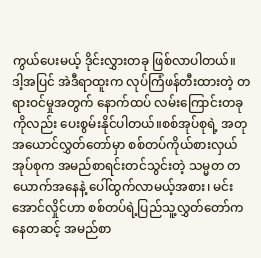ကွယ်ပေးမယ့် ဒိုင်းလွှားတခု ဖြစ်လာပါတယ်။
ဒါ့အပြင် အဲဒီရာထူးက လုပ်ကြံဖန်တီးထားတဲ့ တရားဝင်မှုအတွက် နောက်ထပ် လမ်းကြောင်းတခုကိုလည်း ပေးစွမ်းနိုင်ပါတယ်။စစ်အုပ်စုရဲ့ အတုအယောင်လွှတ်တော်မှာ စစ်တပ်ကိုယ်စားလှယ်အုပ်စုက အမည်စာရင်းတင်သွင်းတဲ့ သမ္မတ တယောက်အနေနဲ့ ပေါ်ထွက်လာမယ့်အစား၊ မင်းအောင်လှိုင်ဟာ စစ်တပ်ရဲ့ပြည်သူ့လွှတ်တော်ကနေတဆင့် အမည်စာ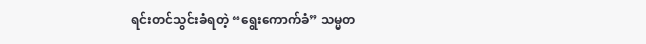ရင်းတင်သွင်းခံရတဲ့ “ရွေးကောက်ခံ” သမ္မတ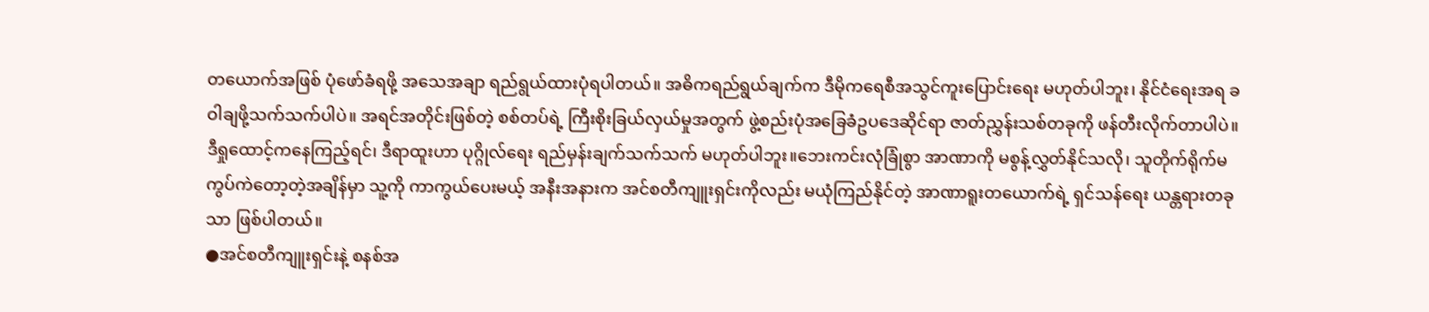တယောက်အဖြစ် ပုံဖော်ခံရဖို့ အသေအချာ ရည်ရွယ်ထားပုံရပါတယ်။ အဓိကရည်ရွယ်ချက်က ဒီမိုကရေစီအသွင်ကူးပြောင်းရေး မဟုတ်ပါဘူး၊ နိုင်ငံရေးအရ ခဝါချဖို့သက်သက်ပါပဲ။ အရင်အတိုင်းဖြစ်တဲ့ စစ်တပ်ရဲ့ ကြီးစိုးခြယ်လှယ်မှုအတွက် ဖွဲ့စည်းပုံအခြေခံဥပဒေဆိုင်ရာ ဇာတ်ညွှန်းသစ်တခုကို ဖန်တီးလိုက်တာပါပဲ။
ဒီရှုထောင့်ကနေကြည့်ရင်၊ ဒီရာထူးဟာ ပုဂ္ဂိုလ်ရေး ရည်မှန်းချက်သက်သက် မဟုတ်ပါဘူး။ဘေးကင်းလုံခြုံစွာ အာဏာကို မစွန့်လွှတ်နိုင်သလို၊ သူတိုက်ရိုက်မကွပ်ကဲတော့တဲ့အချိန်မှာ သူ့ကို ကာကွယ်ပေးမယ့် အနီးအနားက အင်စတီကျူးရှင်းကိုလည်း မယုံကြည်နိုင်တဲ့ အာဏာရူးတယောက်ရဲ့ ရှင်သန်ရေး ယန္တရားတခုသာ ဖြစ်ပါတယ်။
●အင်စတီကျူးရှင်းနဲ့ စနစ်အ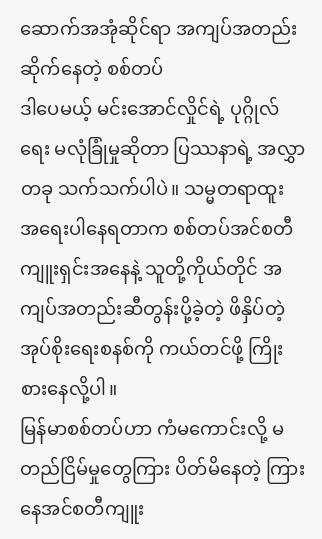ဆောက်အအုံဆိုင်ရာ အကျပ်အတည်းဆိုက်နေတဲ့ စစ်တပ်
ဒါပေမယ့် မင်းအောင်လှိုင်ရဲ့ ပုဂ္ဂိုလ်ရေး မလုံခြုံမှုဆိုတာ ပြဿနာရဲ့ အလွှာတခု သက်သက်ပါပဲ။ သမ္မတရာထူး အရေးပါနေရတာက စစ်တပ်အင်စတီကျူးရှင်းအနေနဲ့ သူတို့ကိုယ်တိုင် အကျပ်အတည်းဆီတွန်းပို့ခဲ့တဲ့ ဖိနှိပ်တဲ့ အုပ်စိုးရေးစနစ်ကို ကယ်တင်ဖို့ ကြိုးစားနေလို့ပါ။
မြန်မာစစ်တပ်ဟာ ကံမကောင်းလို့ မတည်ငြိမ်မှုတွေကြား ပိတ်မိနေတဲ့ ကြားနေအင်စတီကျူး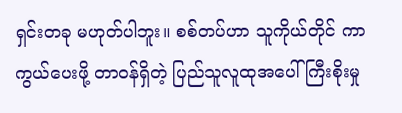ရှင်းတခု မဟုတ်ပါဘူး။ စစ်တပ်ဟာ သူကိုယ်တိုင် ကာကွယ်ပေးဖို့ တာဝန်ရှိတဲ့ ပြည်သူလူထုအပေါ် ကြီးစိုးမှု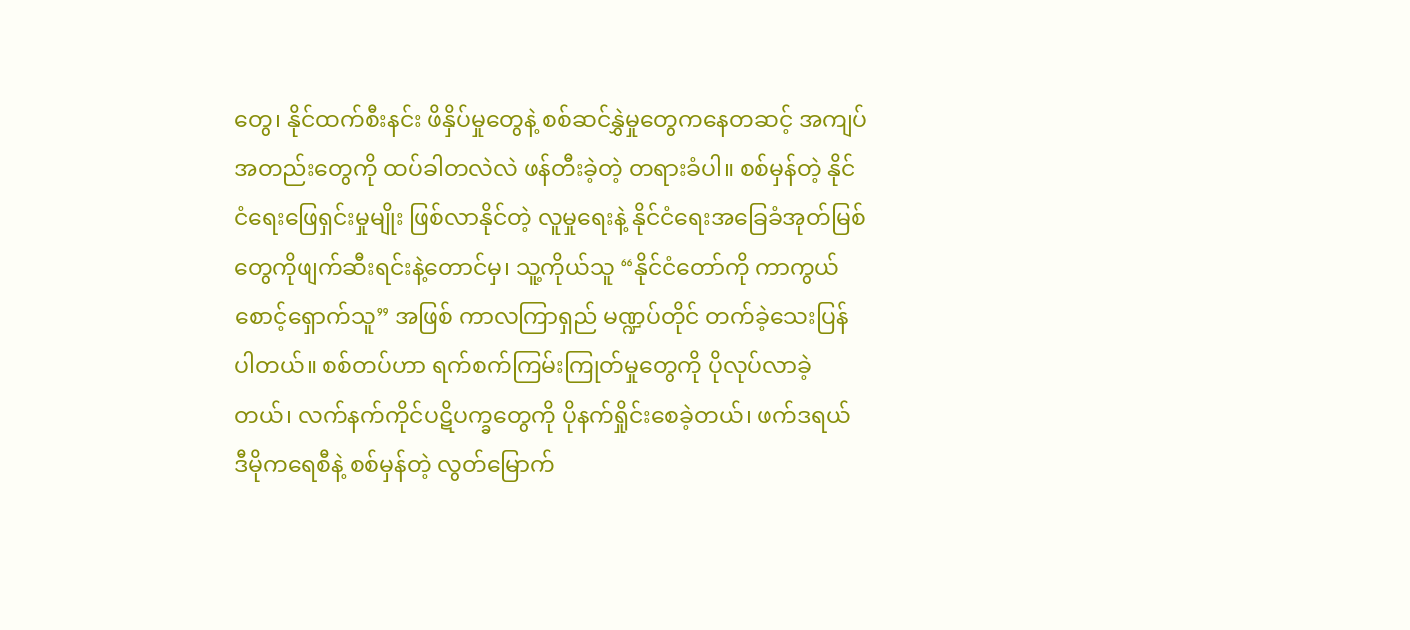တွေ၊ နိုင်ထက်စီးနင်း ဖိနှိပ်မှုတွေနဲ့ စစ်ဆင်နွှဲမှုတွေကနေတဆင့် အကျပ်အတည်းတွေကို ထပ်ခါတလဲလဲ ဖန်တီးခဲ့တဲ့ တရားခံပါ။ စစ်မှန်တဲ့ နိုင်ငံရေးဖြေရှင်းမှုမျိုး ဖြစ်လာနိုင်တဲ့ လူမှုရေးနဲ့ နိုင်ငံရေးအခြေခံအုတ်မြစ်တွေကိုဖျက်ဆီးရင်းနဲ့တောင်မှ၊ သူ့ကိုယ်သူ “နိုင်ငံတော်ကို ကာကွယ်စောင့်ရှောက်သူ” အဖြစ် ကာလကြာရှည် မဏ္ဍပ်တိုင် တက်ခဲ့သေးပြန်ပါတယ်။ စစ်တပ်ဟာ ရက်စက်ကြမ်းကြုတ်မှုတွေကို ပိုလုပ်လာခဲ့တယ်၊ လက်နက်ကိုင်ပဋိပက္ခတွေကို ပိုနက်ရှိုင်းစေခဲ့တယ်၊ ဖက်ဒရယ် ဒီမိုကရေစီနဲ့ စစ်မှန်တဲ့ လွတ်မြောက်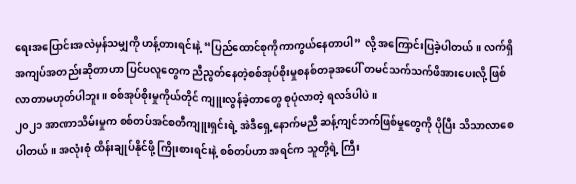ရေးအပြောင်းအလဲမှန်သမျှကို ဟန့်တားရင်းနဲ့ “ပြည်ထောင်စုကိုကာကွယ်နေတာပါ” လို့ အကြောင်းပြခဲ့ပါတယ်။ လက်ရှိ အကျပ်အတည်းဆိုတာဟာ ပြင်ပလူတွေက ညီညွတ်နေတဲ့စစ်အုပ်စိုးမှုစနစ်တခုအပေါ် တမင်သက်သက်ဖိအားပေးလို့ ဖြစ်လာတာမဟုတ်ပါဘူး။ စစ်အုပ်စိုးမှုကိုယ်တိုင် ကျူးလွန်ခဲ့တာတွေ စုပုံလာတဲ့ ရလဒ်ပါပဲ။
၂၀၂၁ အာဏာသိမ်းမှုက စစ်တပ်အင်စတီကျူးရှင်းရဲ့ အဲဒီရှေ့နောက်မညီ ဆန့်ကျင်ဘက်ဖြစ်မှုတွေကို ပိုပြီး သိသာလာစေပါတယ်။ အလုံးစုံ ထိန်းချုပ်နိုင်ဖို့ ကြိုးစားရင်းနဲ့ စစ်တပ်ဟာ အရင်က သူတို့ရဲ့ ကြီး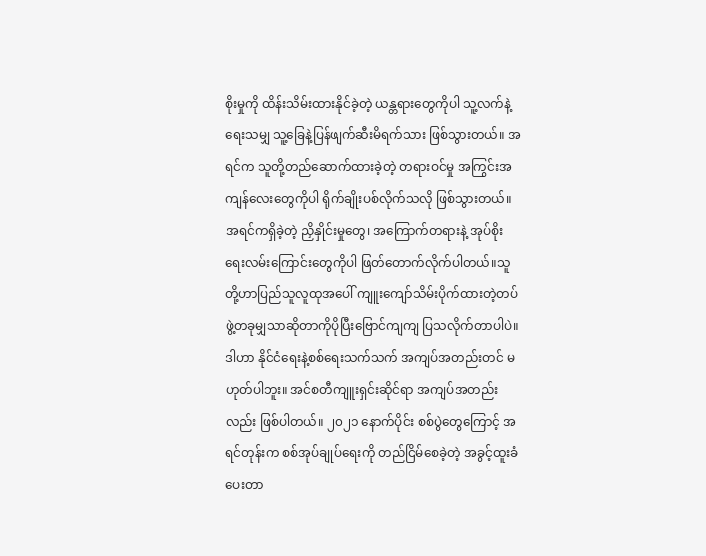စိုးမှုကို ထိန်းသိမ်းထားနိုင်ခဲ့တဲ့ ယန္တရားတွေကိုပါ သူ့လက်နဲ့ရေးသမျှ သူ့ခြေနဲ့ပြန်ဖျက်ဆီးမိရက်သား ဖြစ်သွားတယ်။ အရင်က သူတို့တည်ဆောက်ထားခဲ့တဲ့ တရားဝင်မှု အကြွင်းအကျန်လေးတွေကိုပါ ရိုက်ချိုးပစ်လိုက်သလို ဖြစ်သွားတယ်။ အရင်ကရှိခဲ့တဲ့ ညှိနှိုင်းမှုတွေ၊ အကြောက်တရားနဲ့ အုပ်စိုးရေးလမ်းကြောင်းတွေကိုပါ ဖြတ်တောက်လိုက်ပါတယ်။သူတို့ဟာပြည်သူလူထုအပေါ် ကျူးကျော်သိမ်းပိုက်ထားတဲ့တပ်ဖွဲ့တခုမျှသာဆိုတာကိုပိုပြီးဗြောင်ကျကျ ပြသလိုက်တာပါပဲ။
ဒါဟာ နိုင်ငံရေးနဲ့စစ်ရေးသက်သက် အကျပ်အတည်းတင် မဟုတ်ပါဘူး။ အင်စတီကျူးရှင်းဆိုင်ရာ အကျပ်အတည်းလည်း ဖြစ်ပါတယ်။ ၂၀၂၁ နောက်ပိုင်း စစ်ပွဲတွေကြောင့် အရင်တုန်းက စစ်အုပ်ချုပ်ရေးကို တည်ငြိမ်စေခဲ့တဲ့ အခွင့်ထူးခံပေးတာ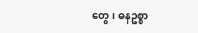တွေ၊ ဓနဥစ္စာ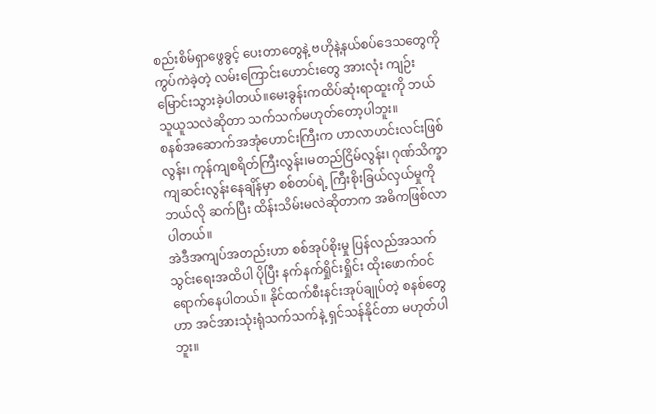စည်းစိမ်ရှာဖွေခွင့် ပေးတာတွေနဲ့ ဗဟိုနဲ့နယ်စပ်ဒေသတွေကို ကွပ်ကဲခဲ့တဲ့ လမ်းကြောင်းဟောင်းတွေ အားလုံး ကျဉ်းမြောင်းသွားခဲ့ပါတယ်။မေးခွန်းကထိပ်ဆုံးရာထူးကို ဘယ်သူယူသလဲဆိုတာ သက်သက်မဟုတ်တော့ပါဘူး။
စနစ်အဆောက်အအုံဟောင်းကြီးက ဟာလာဟင်းလင်းဖြစ်လွန်း၊ ကုန်ကျစရိတ်ကြီးလွန်း၊မတည်ငြိမ်လွန်း၊ ဂုဏ်သိက္ခာကျဆင်းလွန်းနေချိန်မှာ စစ်တပ်ရဲ့ ကြီးစိုးခြယ်လှယ်မှုကို ဘယ်လို ဆက်ပြီး ထိန်းသိမ်းမလဲဆိုတာက အဓိကဖြစ်လာပါတယ်။
အဲဒီအကျပ်အတည်းဟာ စစ်အုပ်စိုးမှု ပြန်လည်အသက်သွင်းရေးအထိပါ ပိုပြီး နက်နက်ရှိုင်းရှိုင်း ထိုးဖောက်ဝင်ရောက်နေပါတယ်။ နိုင်ထက်စီးနင်းအုပ်ချုပ်တဲ့ စနစ်တွေဟာ အင်အားသုံးရုံသက်သက်နဲ့ ရှင်သန်နိုင်တာ မဟုတ်ပါဘူး။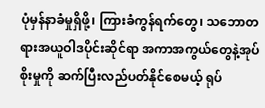ပုံမှန်နာခံမှုရှိဖို့၊ ကြားခံကွန်ရက်တွေ၊ သဘောတရားအယူဝါဒပိုင်းဆိုင်ရာ အကာအကွယ်တွေနဲ့အုပ်စိုးမှုကို ဆက်ပြီးလည်ပတ်နိုင်စေမယ့် ရုပ်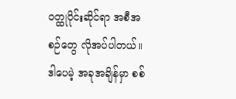ဝတ္ထုပိုင်းဆိုင်ရာ အစီအစဉ်တွေ လိုအပ်ပါတယ်။ ဒါပေမဲ့ အခုအချိန်မှာ စစ်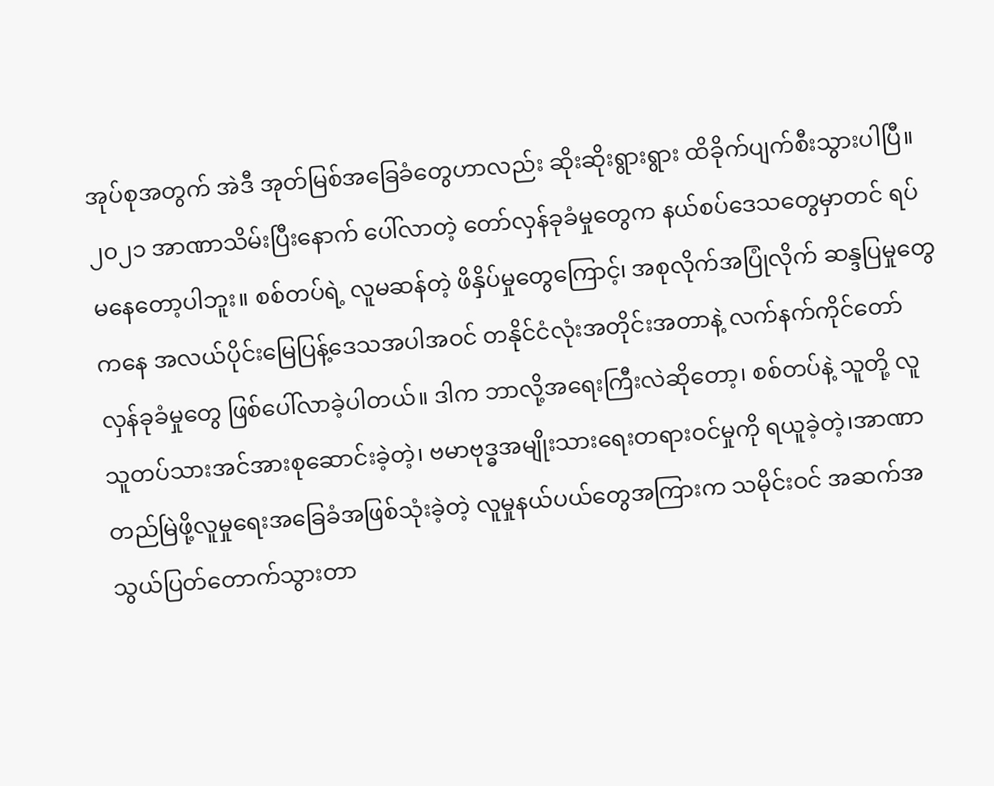အုပ်စုအတွက် အဲဒီ အုတ်မြစ်အခြေခံတွေဟာလည်း ဆိုးဆိုးရွားရွား ထိခိုက်ပျက်စီးသွားပါပြီ။
၂၀၂၁ အာဏာသိမ်းပြီးနောက် ပေါ်လာတဲ့ တော်လှန်ခုခံမှုတွေက နယ်စပ်ဒေသတွေမှာတင် ရပ်မနေတော့ပါဘူး။ စစ်တပ်ရဲ့ လူမဆန်တဲ့ ဖိနှိပ်မှုတွေကြောင့်၊ အစုလိုက်အပြုံလိုက် ဆန္ဒပြမှုတွေကနေ အလယ်ပိုင်းမြေပြန့်ဒေသအပါအဝင် တနိုင်ငံလုံးအတိုင်းအတာနဲ့ လက်နက်ကိုင်တော်လှန်ခုခံမှုတွေ ဖြစ်ပေါ်လာခဲ့ပါတယ်။ ဒါက ဘာလို့အရေးကြီးလဲဆိုတော့၊ စစ်တပ်နဲ့ သူတို့ လူသူတပ်သားအင်အားစုဆောင်းခဲ့တဲ့၊ ဗမာဗုဒ္ဓအမျိုးသားရေးတရားဝင်မှုကို ရယူခဲ့တဲ့၊အာဏာတည်မြဲဖို့လူမှုရေးအခြေခံအဖြစ်သုံးခဲ့တဲ့ လူမှုနယ်ပယ်တွေအကြားက သမိုင်းဝင် အဆက်အသွယ်ပြတ်တောက်သွားတာ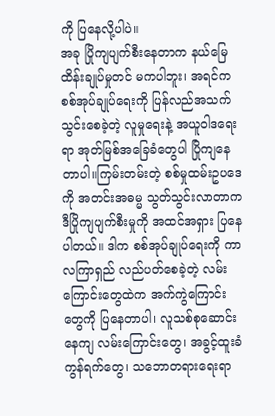ကို ပြနေလို့ပါပဲ။
အခု ပြိုကျပျက်စီးနေတာက နယ်မြေထိန်းချုပ်မှုတင် မကပါဘူး၊ အရင်က စစ်အုပ်ချုပ်ရေးကို ပြန်လည်အသက်သွင်းစေခဲ့တဲ့ လူမှုရေးနဲ့ အယူဝါဒရေးရာ အုတ်မြစ်အခြေခံတွေပါ ပြိုကျနေတာပါ။ကြမ်းတမ်းတဲ့ စစ်မှုထမ်းဥပဒေကို အတင်းအဓမ္မ သွတ်သွင်းလာတာက ဒီပြိုကျပျက်စီးမှုကို အထင်အရှား ပြနေပါတယ်။ ဒါက စစ်အုပ်ချုပ်ရေးကို ကာလကြာရှည် လည်ပတ်စေခဲ့တဲ့ လမ်းကြောင်းတွေထဲက အက်ကွဲကြောင်းတွေကို ပြနေတာပါ၊ လူသစ်စုဆောင်းနေကျ လမ်းကြောင်းတွေ၊ အခွင့်ထူးခံကွန်ရက်တွေ၊ သဘောတရားရေးရာ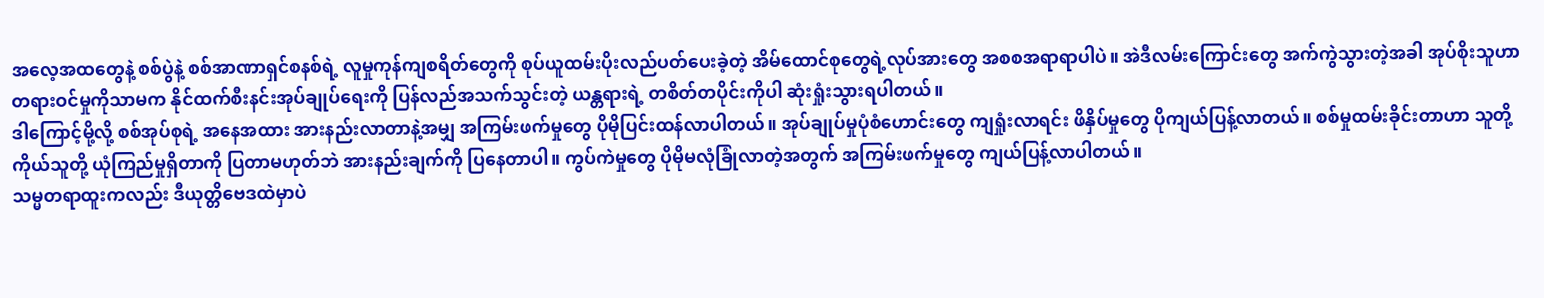အလေ့အထတွေနဲ့ စစ်ပွဲနဲ့ စစ်အာဏာရှင်စနစ်ရဲ့ လူမှုကုန်ကျစရိတ်တွေကို စုပ်ယူထမ်းပိုးလည်ပတ်ပေးခဲ့တဲ့ အိမ်ထောင်စုတွေရဲ့လုပ်အားတွေ အစစအရာရာပါပဲ။ အဲဒီလမ်းကြောင်းတွေ အက်ကွဲသွားတဲ့အခါ အုပ်စိုးသူဟာ တရားဝင်မှုကိုသာမက နိုင်ထက်စီးနင်းအုပ်ချုပ်ရေးကို ပြန်လည်အသက်သွင်းတဲ့ ယန္တရားရဲ့ တစိတ်တပိုင်းကိုပါ ဆုံးရှုံးသွားရပါတယ်။
ဒါကြောင့်မို့လို့ စစ်အုပ်စုရဲ့ အနေအထား အားနည်းလာတာနဲ့အမျှ အကြမ်းဖက်မှုတွေ ပိုမိုပြင်းထန်လာပါတယ်။ အုပ်ချုပ်မှုပုံစံဟောင်းတွေ ကျရှုံးလာရင်း ဖိနှိပ်မှုတွေ ပိုကျယ်ပြန့်လာတယ်။ စစ်မှုထမ်းခိုင်းတာဟာ သူတို့ကိုယ်သူတို့ ယုံကြည်မှုရှိတာကို ပြတာမဟုတ်ဘဲ အားနည်းချက်ကို ပြနေတာပါ။ ကွပ်ကဲမှုတွေ ပိုမိုမလုံခြုံလာတဲ့အတွက် အကြမ်းဖက်မှုတွေ ကျယ်ပြန့်လာပါတယ်။
သမ္မတရာထူးကလည်း ဒီယုတ္တိဗေဒထဲမှာပဲ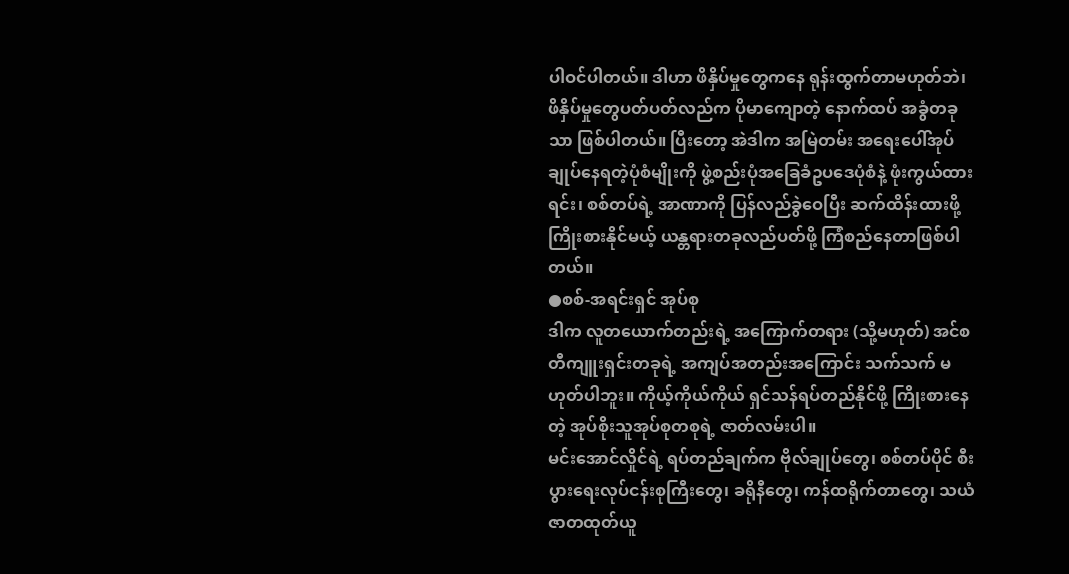ပါဝင်ပါတယ်။ ဒါဟာ ဖိနှိပ်မှုတွေကနေ ရုန်းထွက်တာမဟုတ်ဘဲ၊ ဖိနှိပ်မှုတွေပတ်ပတ်လည်က ပိုမာကျောတဲ့ နောက်ထပ် အခွံတခုသာ ဖြစ်ပါတယ်။ ပြီးတော့ အဲဒါက အမြဲတမ်း အရေးပေါ်အုပ်ချုပ်နေရတဲ့ပုံစံမျိုးကို ဖွဲ့စည်းပုံအခြေခံဥပဒေပုံစံနဲ့ ဖုံးကွယ်ထားရင်း၊ စစ်တပ်ရဲ့ အာဏာကို ပြန်လည်ခွဲဝေပြီး ဆက်ထိန်းထားဖို့ ကြိုးစားနိုင်မယ့် ယန္တရားတခုလည်ပတ်ဖို့ ကြံစည်နေတာဖြစ်ပါတယ်။
●စစ်-အရင်းရှင် အုပ်စု
ဒါက လူတယောက်တည်းရဲ့ အကြောက်တရား (သို့မဟုတ်) အင်စတီကျူးရှင်းတခုရဲ့ အကျပ်အတည်းအကြောင်း သက်သက် မဟုတ်ပါဘူး။ ကိုယ့်ကိုယ်ကိုယ် ရှင်သန်ရပ်တည်နိုင်ဖို့ ကြိုးစားနေတဲ့ အုပ်စိုးသူအုပ်စုတစုရဲ့ ဇာတ်လမ်းပါ။
မင်းအောင်လှိုင်ရဲ့ ရပ်တည်ချက်က ဗိုလ်ချုပ်တွေ၊ စစ်တပ်ပိုင် စီးပွားရေးလုပ်ငန်းစုကြီးတွေ၊ ခရိုနီတွေ၊ ကန်ထရိုက်တာတွေ၊ သယံဇာတထုတ်ယူ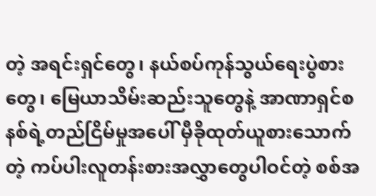တဲ့ အရင်းရှင်တွေ၊ နယ်စပ်ကုန်သွယ်ရေးပွဲစားတွေ၊ မြေယာသိမ်းဆည်းသူတွေနဲ့ အာဏာရှင်စနစ်ရဲ့တည်ငြိမ်မှုအပေါ် မှီခိုထုတ်ယူစားသောက်တဲ့ ကပ်ပါးလူတန်းစားအလွှာတွေပါဝင်တဲ့ စစ်အ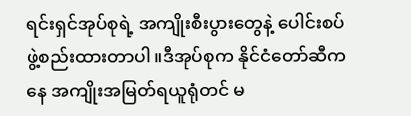ရင်းရှင်အုပ်စုရဲ့ အကျိုးစီးပွားတွေနဲ့ ပေါင်းစပ်ဖွဲ့စည်းထားတာပါ။ဒီအုပ်စုက နိုင်ငံတော်ဆီကနေ အကျိုးအမြတ်ရယူရုံတင် မ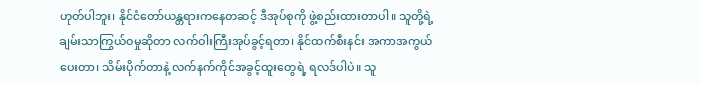ဟုတ်ပါဘူး၊ နိုင်ငံတော်ယန္တရားကနေတဆင့် ဒီအုပ်စုကို ဖွဲ့စည်းထားတာပါ။ သူတို့ရဲ့ ချမ်းသာကြွယ်ဝမှုဆိုတာ လက်ဝါးကြီးအုပ်ခွင့်ရတာ၊ နိုင်ထက်စီးနင်း အကာအကွယ်ပေးတာ၊ သိမ်းပိုက်တာနဲ့ လက်နက်ကိုင်အခွင့်ထူးတွေရဲ့ ရလဒ်ပါပဲ။ သူ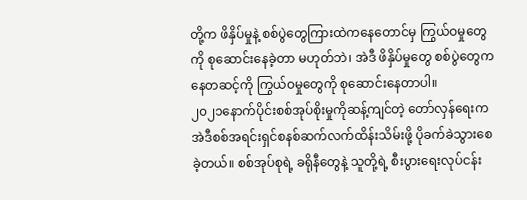တို့က ဖိနှိပ်မှုနဲ့ စစ်ပွဲတွေကြားထဲကနေတောင်မှ ကြွယ်ဝမှုတွေကို စုဆောင်းနေခဲ့တာ မဟုတ်ဘဲ၊ အဲဒီ ဖိနှိပ်မှုတွေ စစ်ပွဲတွေကနေတဆင့်ကို ကြွယ်ဝမှုတွေကို စုဆောင်းနေတာပါ။
၂၀၂၁နောက်ပိုင်းစစ်အုပ်စိုးမှုကိုဆန့်ကျင်တဲ့ တော်လှန်ရေးက အဲဒီစစ်အရင်းရှင်စနစ်ဆက်လက်ထိန်းသိမ်းဖို့ ပိုခက်ခဲသွားစေခဲ့တယ်။ စစ်အုပ်စုရဲ့ ခရိုနီတွေနဲ့ သူတို့ရဲ့ စီးပွားရေးလုပ်ငန်း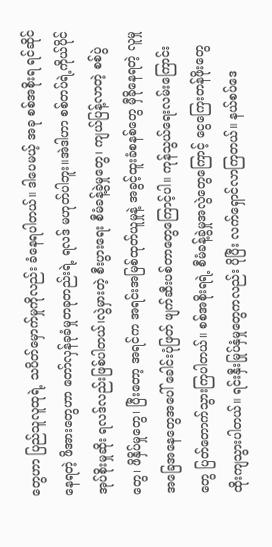တွေဟာ ပြည်သူလူထုရဲ့ သပိတ်မှောက်မှုကိုလည်း ခံနေရပါတယ်။ ဒါပေမယ့် အခု စစ်အစိုးရ ရင်ဆိုင်နေရတဲ့ ဖိအားတွေဟာ တော်လှန်ခုခံမှုတခုတည်းရဲ့ ရလဒ် မဟုတ်ပါဘူး။အဲဒါဟာ စစ်တပ်ရဲ့ကိုယ်ပိုင် အုပ်စိုးမှုဆိုး ရလဒ်လည်းဖြစ်ပါတယ်၊လွဲမှားတဲ့ စီးပွားရေး စီမံခန့်ခွဲမှုတွေ၊ ကျယ်ပြန့်လာတဲ့ စစ်ပွဲတွေ၊ ဖိနှိပ်မှုတွေ၊ ပြီးတော့ အရင်က အရင်းအမြစ်ထုတ်ယူမှုနဲ့ အခွင့်ထူးခံစနစ်တွေ မှီခိုနေရတဲ့ လူမှုအခြေအနေတွေအပေါ် ခေါင်းပုံဖြတ် ဖျက်ဆီးပစ်တာတွေကြောင့်ပါ။ ကုန်သွယ်ရေးလမ်းကြောင်းတွေ ပြတ်တောက်သွားကြပါတယ်။ စစ်အစိုးရရဲ့ စီမံခန့်ခွဲမှုအလွဲတွေကြောင့် ငွေကြေးတန်ဖိုးတွေ ထိုးကျသွားပါတယ်။ ရင်းနှီးမြုပ်နှံမှုတွေကလည်း ပိုပြီး လက်ရှောင်လာကြတယ်။ နယ်စပ်ဒေ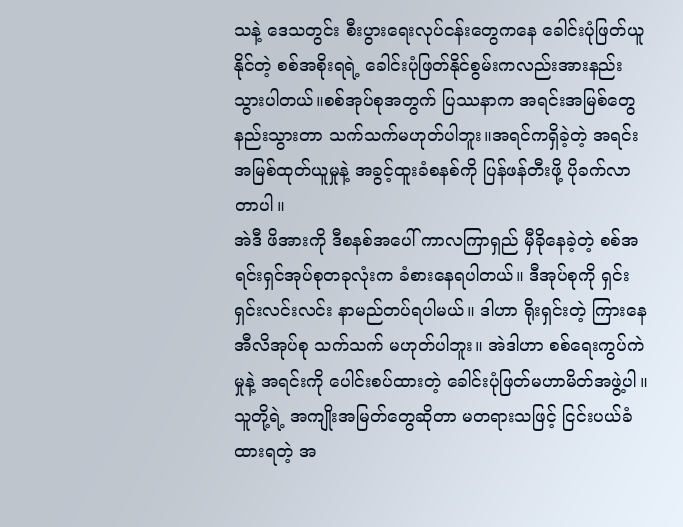သနဲ့ ဒေသတွင်း စီးပွားရေးလုပ်ငန်းတွေကနေ ခေါင်းပုံဖြတ်ယူနိုင်တဲ့ စစ်အစိုးရရဲ့ ခေါင်းပုံဖြတ်နိုင်စွမ်းကလည်းအားနည်းသွားပါတယ်။စစ်အုပ်စုအတွက် ပြဿနာက အရင်းအမြစ်တွေ နည်းသွားတာ သက်သက်မဟုတ်ပါဘူး။အရင်ကရှိခဲ့တဲ့ အရင်းအမြစ်ထုတ်ယူမှုနဲ့ အခွင့်ထူးခံစနစ်ကို ပြန်ဖန်တီးဖို့ ပိုခက်လာတာပါ။
အဲဒီ ဖိအားကို ဒီစနစ်အပေါ် ကာလကြာရှည် မှီခိုနေခဲ့တဲ့ စစ်အရင်းရှင်အုပ်စုတခုလုံးက ခံစားနေရပါတယ်။ ဒီအုပ်စုကို ရှင်းရှင်းလင်းလင်း နာမည်တပ်ရပါမယ်။ ဒါဟာ ရိုးရှင်းတဲ့ ကြားနေ အီလိအုပ်စု သက်သက် မဟုတ်ပါဘူး။ အဲဒါဟာ စစ်ရေးကွပ်ကဲမှုနဲ့ အရင်းကို ပေါင်းစပ်ထားတဲ့ ခေါင်းပုံဖြတ်မဟာမိတ်အဖွဲ့ပါ။ သူတို့ရဲ့ အကျိုးအမြတ်တွေဆိုတာ မတရားသဖြင့် ငြင်းပယ်ခံထားရတဲ့ အ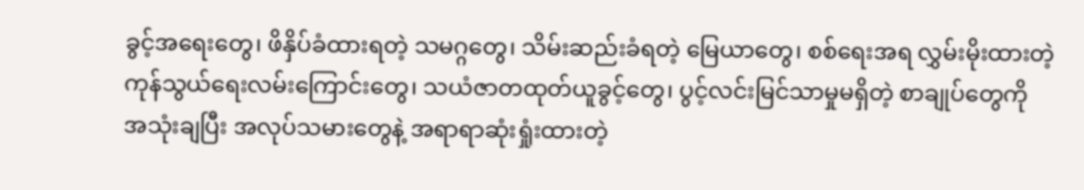ခွင့်အရေးတွေ၊ ဖိနှိပ်ခံထားရတဲ့ သမဂ္ဂတွေ၊ သိမ်းဆည်းခံရတဲ့ မြေယာတွေ၊ စစ်ရေးအရ လွှမ်းမိုးထားတဲ့ ကုန်သွယ်ရေးလမ်းကြောင်းတွေ၊ သယံဇာတထုတ်ယူခွင့်တွေ၊ ပွင့်လင်းမြင်သာမှုမရှိတဲ့ စာချုပ်တွေကို အသုံးချပြီး အလုပ်သမားတွေနဲ့ အရာရာဆုံးရှုံးထားတဲ့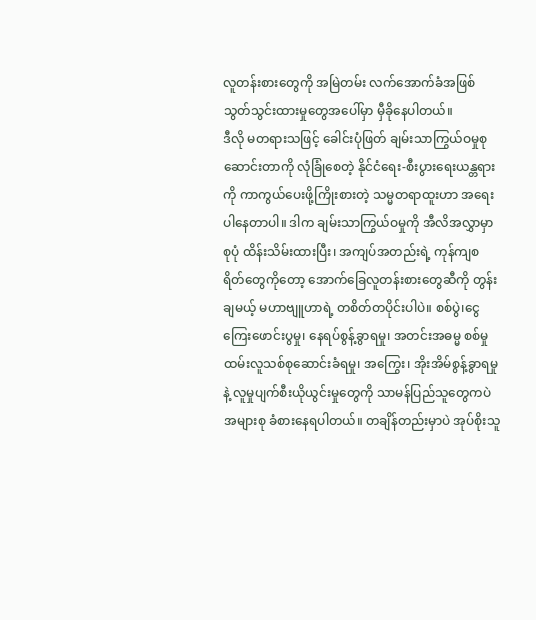လူတန်းစားတွေကို အမြဲတမ်း လက်အောက်ခံအဖြစ် သွတ်သွင်းထားမှုတွေအပေါ်မှာ မှီခိုနေပါတယ်။
ဒီလို မတရားသဖြင့် ခေါင်းပုံဖြတ် ချမ်းသာကြွယ်ဝမှုစုဆောင်းတာကို လုံခြုံစေတဲ့ နိုင်ငံရေး-စီးပွားရေးယန္တရားကို ကာကွယ်ပေးဖို့ကြိုးစားတဲ့ သမ္မတရာထူးဟာ အရေးပါနေတာပါ။ ဒါက ချမ်းသာကြွယ်ဝမှုကို အီလိအလွှာမှာ စုပုံ ထိန်းသိမ်းထားပြီး၊ အကျပ်အတည်းရဲ့ ကုန်ကျစရိတ်တွေကိုတော့ အောက်ခြေလူတန်းစားတွေဆီကို တွန်းချမယ့် မဟာဗျူဟာရဲ့ တစိတ်တပိုင်းပါပဲ။ စစ်ပွဲ၊ငွေကြေးဖောင်းပွမှု၊ နေရပ်စွန့်ခွာရမှု၊ အတင်းအဓမ္မ စစ်မှုထမ်းလူသစ်စုဆောင်းခံရမှု၊ အကြွေး၊ အိုးအိမ်စွန့်ခွာရမှုနဲ့ လူမှုပျက်စီးယိုယွင်းမှုတွေကို သာမန်ပြည်သူတွေကပဲ အများစု ခံစားနေရပါတယ်။ တချိန်တည်းမှာပဲ အုပ်စိုးသူ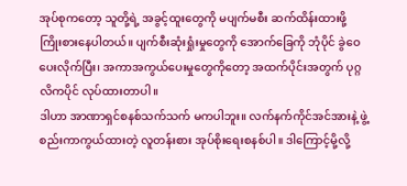အုပ်စုကတော့ သူတို့ရဲ့ အခွင့်ထူးတွေကို မပျက်မစီး ဆက်ထိန်းထားဖို့ ကြိုးစားနေပါတယ်။ ပျက်စီးဆုံးရှုံးမှုတွေကို အောက်ခြေကို ဘုံပိုင် ခွဲဝေပေးလိုက်ပြီး၊ အကာအကွယ်ပေးမှုတွေကိုတော့ အထက်ပိုင်းအတွက် ပုဂ္ဂလိကပိုင် လုပ်ထားတာပါ။
ဒါဟာ အာဏာရှင်စနစ်သက်သက် မကပါဘူး။ လက်နက်ကိုင်အင်အားနဲ့ ဖွဲ့စည်းကာကွယ်ထားတဲ့ လူတန်းစား အုပ်စိုးရေးစနစ်ပါ။ ဒါကြောင့်မို့လို့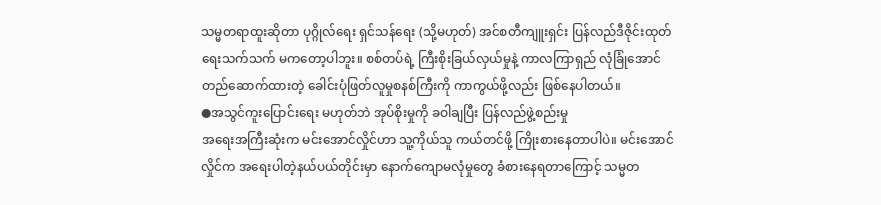သမ္မတရာထူးဆိုတာ ပုဂ္ဂိုလ်ရေး ရှင်သန်ရေး (သို့မဟုတ်) အင်စတီကျူးရှင်း ပြန်လည်ဒီဇိုင်းထုတ်ရေးသက်သက် မကတော့ပါဘူး။ စစ်တပ်ရဲ့ ကြီးစိုးခြယ်လှယ်မှုနဲ့ ကာလကြာရှည် လုံခြုံအောင် တည်ဆောက်ထားတဲ့ ခေါင်းပုံဖြတ်လူမှုစနစ်ကြီးကို ကာကွယ်ဖို့လည်း ဖြစ်နေပါတယ်။
●အသွင်ကူးပြောင်းရေး မဟုတ်ဘဲ အုပ်စိုးမှုကို ခဝါချပြီး ပြန်လည်ဖွဲ့စည်းမှု
အရေးအကြီးဆုံးက မင်းအောင်လှိုင်ဟာ သူ့ကိုယ်သူ ကယ်တင်ဖို့ ကြိုးစားနေတာပါပဲ။ မင်းအောင်လှိုင်က အရေးပါတဲ့နယ်ပယ်တိုင်းမှာ နောက်ကျောမလုံမှုတွေ ခံစားနေရတာကြောင့် သမ္မတ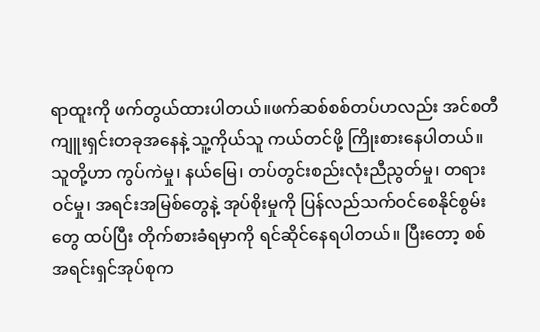ရာထူးကို ဖက်တွယ်ထားပါတယ်။ဖက်ဆစ်စစ်တပ်ဟလည်း အင်စတီကျူးရှင်းတခုအနေနဲ့ သူ့ကိုယ်သူ ကယ်တင်ဖို့ ကြိုးစားနေပါတယ်။ သူတို့ဟာ ကွပ်ကဲမှု၊ နယ်မြေ၊ တပ်တွင်းစည်းလုံးညီညွတ်မှု၊ တရားဝင်မှု၊ အရင်းအမြစ်တွေနဲ့ အုပ်စိုးမှုကို ပြန်လည်သက်ဝင်စေနိုင်စွမ်းတွေ ထပ်ပြီး တိုက်စားခံရမှာကို ရင်ဆိုင်နေရပါတယ်။ ပြီးတော့ စစ်အရင်းရှင်အုပ်စုက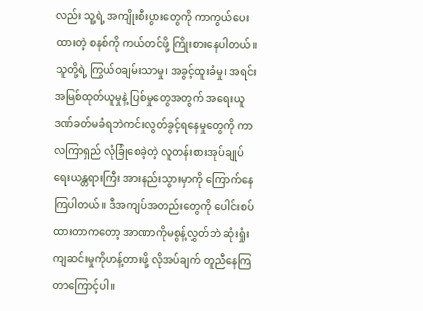လည်း သူ့ရဲ့ အကျိုးစီးပွားတွေကို ကာကွယ်ပေးထားတဲ့ စနစ်ကို ကယ်တင်ဖို့ ကြိုးစားနေပါတယ်။ သူတို့ရဲ့ ကြွယ်ဝချမ်းသာမှု၊ အခွင့်ထူးခံမှု၊ အရင်းအမြစ်ထုတ်ယူမှုနဲ့ ပြစ်မှုတွေအတွက် အရေးယူဒဏ်ခတ်မခံရဘဲကင်းလွတ်ခွင့်ရနေမှုတွေကို ကာလကြာရှည် လုံခြုံစေခဲ့တဲ့ လူတန်းစားအုပ်ချုပ်ရေးယန္တရားကြီး အားနည်းသွားမှာကို ကြောက်နေကြပါတယ်။ ဒီအကျပ်အတည်းတွေကို ပေါင်းစပ်ထားတာကတော့ အာဏာကိုမစွန့်လွှတ်ဘဲ ဆုံးရှုံးကျဆင်းမှုကိုဟန့်တားဖို့ လိုအပ်ချက် တူညီနေကြတာကြောင့်ပါ။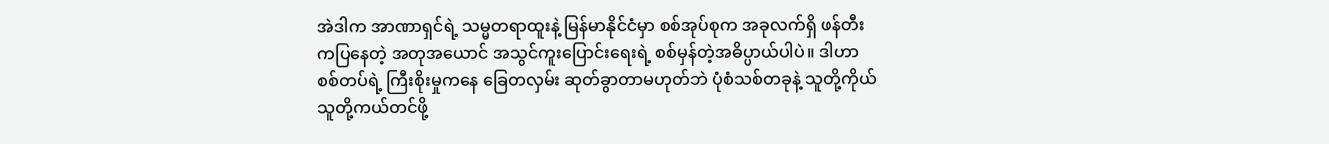အဲဒါက အာဏာရှင်ရဲ့ သမ္မတရာထူးနဲ့ မြန်မာနိုင်ငံမှာ စစ်အုပ်စုက အခုလက်ရှိ ဖန်တီးကပြနေတဲ့ အတုအယောင် အသွင်ကူးပြောင်းရေးရဲ့ စစ်မှန်တဲ့အဓိပ္ပာယ်ပါပဲ။ ဒါဟာ စစ်တပ်ရဲ့ ကြီးစိုးမှုကနေ ခြေတလှမ်း ဆုတ်ခွာတာမဟုတ်ဘဲ ပုံစံသစ်တခုနဲ့ သူတို့ကိုယ်သူတို့ကယ်တင်ဖို့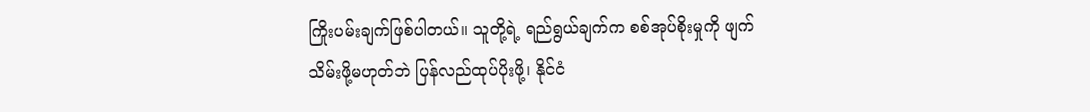ကြိုးပမ်းချက်ဖြစ်ပါတယ်။ သူတို့ရဲ့ ရည်ရွယ်ချက်က စစ်အုပ်စိုးမှုကို ဖျက်သိမ်းဖို့မဟုတ်ဘဲ ပြန်လည်ထုပ်ပိုးဖို့၊ နိုင်ငံ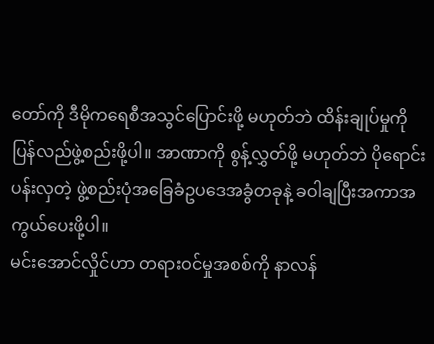တော်ကို ဒီမိုကရေစီအသွင်ပြောင်းဖို့ မဟုတ်ဘဲ ထိန်းချုပ်မှုကို ပြန်လည်ဖွဲ့စည်းဖို့ပါ။ အာဏာကို စွန့်လွှတ်ဖို့ မဟုတ်ဘဲ ပိုရောင်းပန်းလှတဲ့ ဖွဲ့စည်းပုံအခြေခံဥပဒေအခွံတခုနဲ့ ခဝါချပြီးအကာအကွယ်ပေးဖို့ပါ။
မင်းအောင်လှိုင်ဟာ တရားဝင်မှုအစစ်ကို နာလန်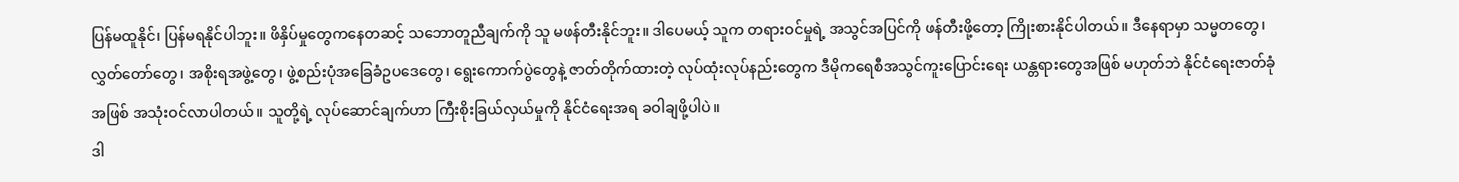ပြန်မထူနိုင်၊ ပြန်မရနိုင်ပါဘူး။ ဖိနှိပ်မှုတွေကနေတဆင့် သဘောတူညီချက်ကို သူ မဖန်တီးနိုင်ဘူး။ ဒါပေမယ့် သူက တရားဝင်မှုရဲ့ အသွင်အပြင်ကို ဖန်တီးဖို့တော့ ကြိုးစားနိုင်ပါတယ်။ ဒီနေရာမှာ သမ္မတတွေ၊ လွှတ်တော်တွေ၊ အစိုးရအဖွဲ့တွေ၊ ဖွဲ့စည်းပုံအခြေခံဥပဒေတွေ၊ ရွေးကောက်ပွဲတွေနဲ့ ဇာတ်တိုက်ထားတဲ့ လုပ်ထုံးလုပ်နည်းတွေက ဒီမိုကရေစီအသွင်ကူးပြောင်းရေး ယန္တရားတွေအဖြစ် မဟုတ်ဘဲ နိုင်ငံရေးဇာတ်ခုံအဖြစ် အသုံးဝင်လာပါတယ်။ သူတို့ရဲ့ လုပ်ဆောင်ချက်ဟာ ကြီးစိုးခြယ်လှယ်မှုကို နိုင်ငံရေးအရ ခဝါချဖို့ပါပဲ။
ဒါ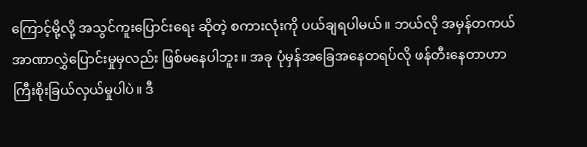ကြောင့်မို့လို့ အသွင်ကူးပြောင်းရေး ဆိုတဲ့ စကားလုံးကို ပယ်ချရပါမယ်။ ဘယ်လို အမှန်တကယ် အာဏာလွှဲပြောင်းမှုမှလည်း ဖြစ်မနေပါဘူး။ အခု ပုံမှန်အခြေအနေတရပ်လို ဖန်တီးနေတာဟာ ကြီးစိုးခြယ်လှယ်မှုပါပဲ။ ဒီ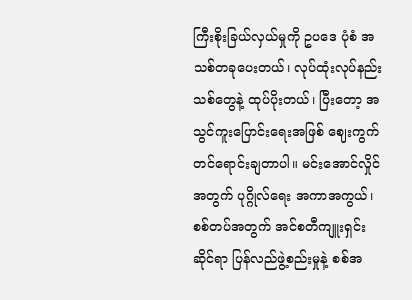ကြီးစိုးခြယ်လှယ်မှုကို ဥပဒေ ပုံစံ အသစ်တခုပေးတယ်၊ လုပ်ထုံးလုပ်နည်းသစ်တွေနဲ့ ထုပ်ပိုးတယ်၊ ပြီးတော့ အသွင်ကူးပြောင်းရေးအဖြစ် ဈေးကွက်တင်ရောင်းချတာပါ။ မင်းအောင်လှိုင်အတွက် ပုဂ္ဂိုလ်ရေး အကာအကွယ်၊ စစ်တပ်အတွက် အင်စတီကျူးရှင်းဆိုင်ရာ ပြန်လည်ဖွဲ့စည်းမှုနဲ့ စစ်အ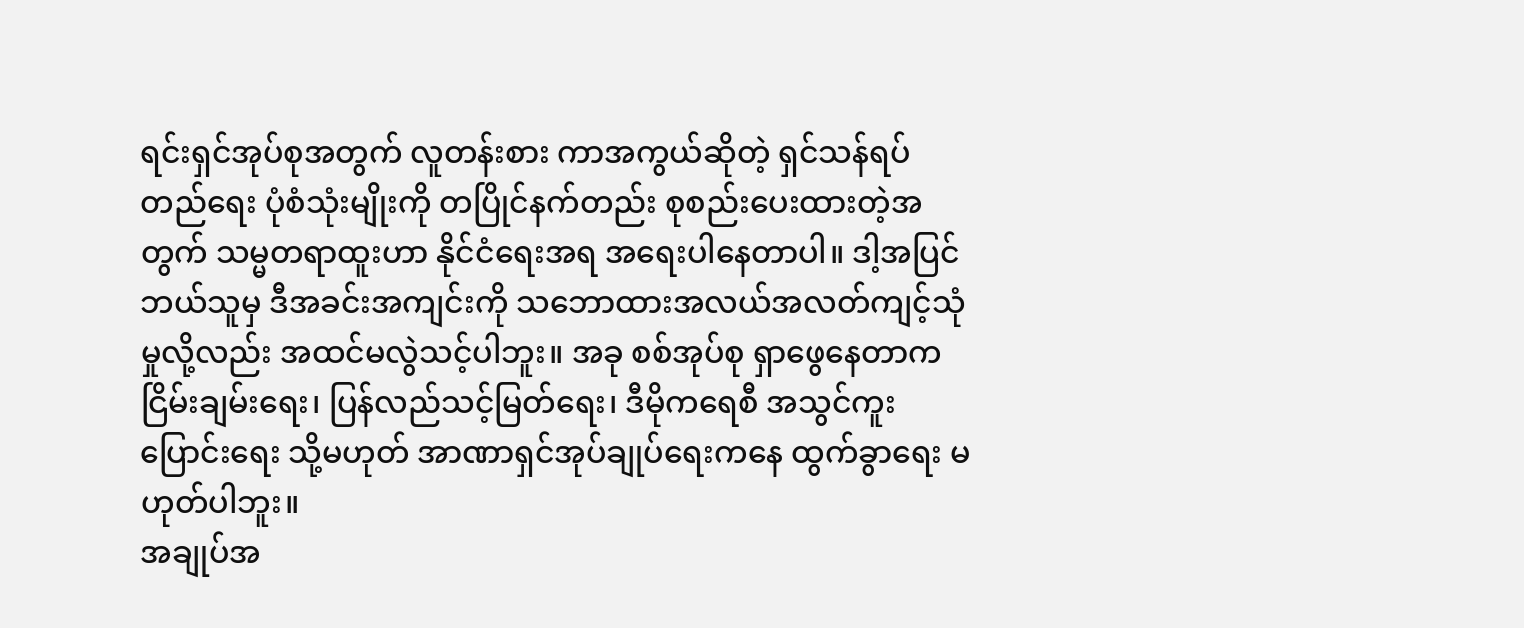ရင်းရှင်အုပ်စုအတွက် လူတန်းစား ကာအကွယ်ဆိုတဲ့ ရှင်သန်ရပ်တည်ရေး ပုံစံသုံးမျိုးကို တပြိုင်နက်တည်း စုစည်းပေးထားတဲ့အတွက် သမ္မတရာထူးဟာ နိုင်ငံရေးအရ အရေးပါနေတာပါ။ ဒါ့အပြင် ဘယ်သူမှ ဒီအခင်းအကျင်းကို သဘောထားအလယ်အလတ်ကျင့်သုံမှုလို့လည်း အထင်မလွဲသင့်ပါဘူး။ အခု စစ်အုပ်စု ရှာဖွေနေတာက ငြိမ်းချမ်းရေး၊ ပြန်လည်သင့်မြတ်ရေး၊ ဒီမိုကရေစီ အသွင်ကူးပြောင်းရေး သို့မဟုတ် အာဏာရှင်အုပ်ချုပ်ရေးကနေ ထွက်ခွာရေး မဟုတ်ပါဘူး။
အချုပ်အ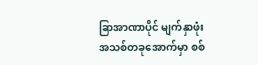ခြာအာဏာပိုင် မျက်နှာဖုံးအသစ်တခုအောက်မှာ စစ်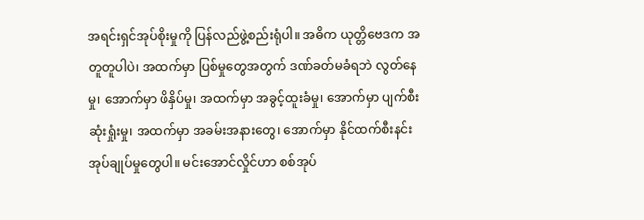အရင်းရှင်အုပ်စိုးမှုကို ပြန်လည်ဖွဲ့စည်းရုံပါ။ အဓိက ယုတ္တိဗေဒက အတူတူပါပဲ၊ အထက်မှာ ပြစ်မှုတွေအတွက် ဒဏ်ခတ်မခံရဘဲ လွတ်နေမှု၊ အောက်မှာ ဖိနှိပ်မှု၊ အထက်မှာ အခွင့်ထူးခံမှု၊ အောက်မှာ ပျက်စီးဆုံးရှုံးမှု၊ အထက်မှာ အခမ်းအနားတွေ၊ အောက်မှာ နိုင်ထက်စီးနင်းအုပ်ချုပ်မှုတွေပါ။ မင်းအောင်လှိုင်ဟာ စစ်အုပ်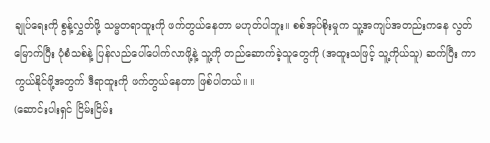ချုပ်ရေးကို စွန့်လွှတ်ဖို့ သမ္မတရာထူးကို ဖက်တွယ်နေတာ မဟုတ်ပါဘူး။ စစ်အုပ်စိုးမှုက သူ့အကျပ်အတည်းကနေ လွတ်မြောက်ပြီး ပုံစံသစ်နဲ့ ပြန်လည်ပေါ်ပေါက်လာဖို့နဲ့ သူ့ကို တည်ဆောက်ခဲ့သူတွေကို (အထူးသဖြင့် သူ့ကိုယ်သူ) ဆက်ပြီး ကာကွယ်နိုင်ဖို့အတွက် ဒီရာထူးကို ဖက်တွယ်နေတာ ဖြစ်ပါတယ်။ ။
(ဆောင်းပါးရှင် ငြိမ်းငြိမ်း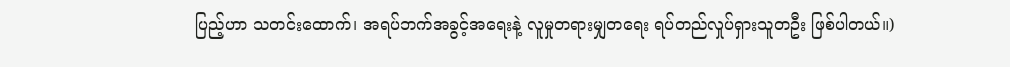ပြည့်ဟာ သတင်းထောက်၊ အရပ်ဘက်အခွင့်အရေးနဲ့ လူမှုတရားမျှတရေး ရပ်တည်လှုပ်ရှားသူတဦး ဖြစ်ပါတယ်။)